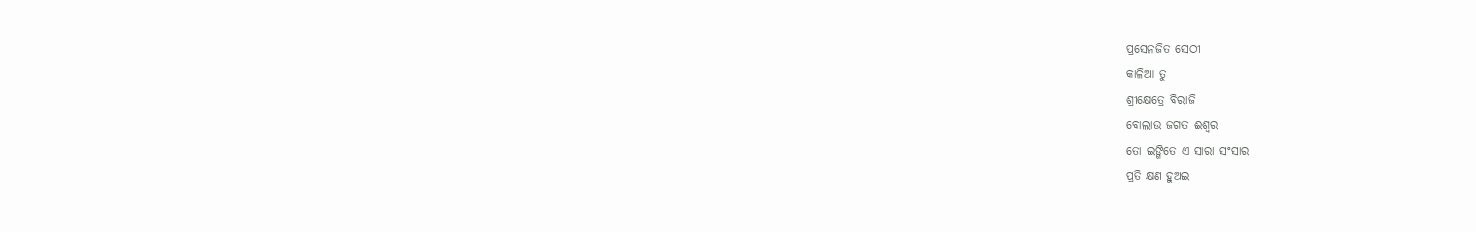ପ୍ରସେନଜିତ ସେଠୀ
କାଳିଆ ତୁ
ଶ୍ରୀକ୍ଷେତ୍ରେ ବିରାଜି
ବୋଲାଉ ଜଗତ ଈଶ୍ଵର
ତୋ ଇଙ୍ଗିତେ ଏ ସାରା ସଂସାର
ପ୍ରତି କ୍ଷଣ ହୁଅଇ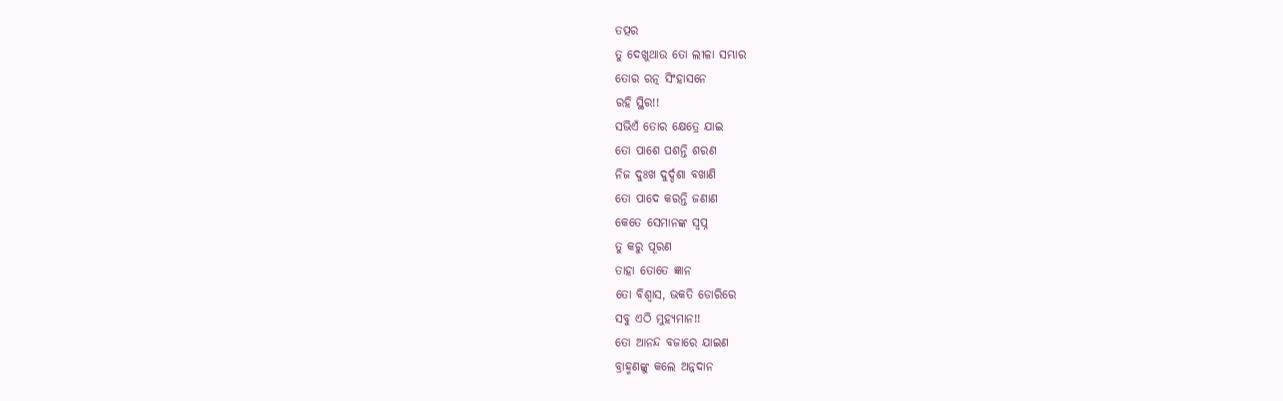ତତ୍ପର
ତୁ ଦେଖୁଥାଉ ତୋ ଲୀଳା ସମ୍ଭାର
ତୋର ରତ୍ନ ସିଂହାସନେ
ରହି ସ୍ଥିର!!
ସଭିଏଁ ତୋର କ୍ଷେତ୍ରେ ଯାଇ
ତୋ ପାଶେ ପଶନ୍ତି ଶରଣ
ନିଜ ଦୁଃଖ ଦୁର୍ଦ୍ଦଶା ବଖାଣି
ତୋ ପାଦେ କରନ୍ତି ଜଣାଣ
କେତେ ସେମାନଙ୍କ ସ୍ବପ୍ନ
ତୁ କରୁ ପୂରଣ
ତାହା ତୋତେ ଜ୍ଞାନ
ତୋ ବିଶ୍ୱାସ, ଭକତି ଡୋରିରେ
ସବୁ ଏଠି ମୁହ୍ୟମାନ!!
ତୋ ଆନନ୍ଦ ବଜାରେ ଯାଇଣ
ବ୍ରାହ୍ମଣଙ୍କୁ କଲେ ଅନ୍ନଦାନ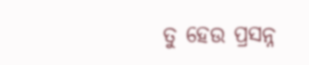ତୁ ହେଉ ପ୍ରସନ୍ନ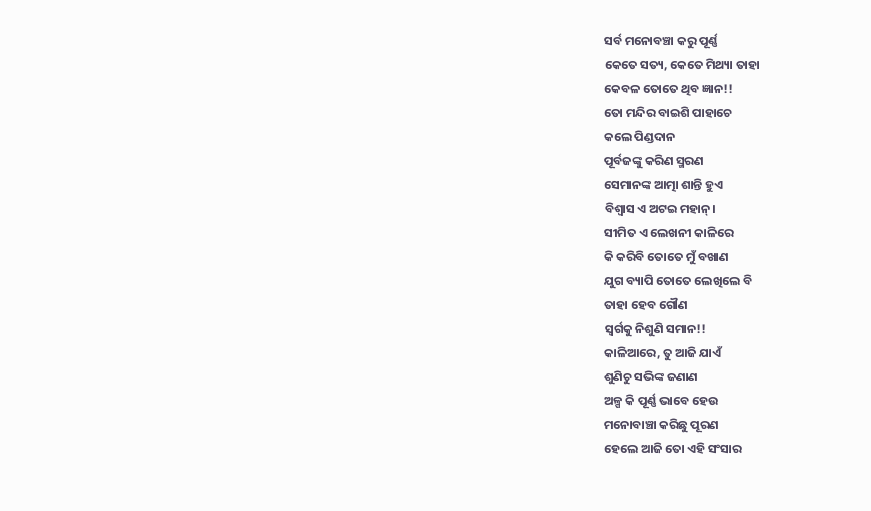ସର୍ବ ମନୋବଞ୍ଚା କରୁ ପୂର୍ଣ୍ଣ
କେତେ ସତ୍ୟ, କେତେ ମିଥ୍ୟା ତାହା
କେବଳ ତୋତେ ଥିବ ଜ୍ଞାନ!!
ତୋ ମନ୍ଦିର ବାଇଶି ପାହାଚେ
କଲେ ପିଣ୍ଡଦାନ
ପୂର୍ବଜଙ୍କୁ କରିଣ ସ୍ମରଣ
ସେମାନଙ୍କ ଆତ୍ମା ଶାନ୍ତି ହୁଏ
ବିଶ୍ୱାସ ଏ ଅଟଇ ମହାନ୍।
ସୀମିତ ଏ ଲେଖନୀ କାଳିରେ
କି କରିବି ତୋତେ ମୁଁ ବଖାଣ
ଯୁଗ ବ୍ୟାପି ତୋତେ ଲେଖିଲେ ବି
ତାହା ହେବ ଗୌଣ
ସ୍ୱର୍ଗକୁ ନିଶୁଣି ସମାନ!!
କାଳିଆରେ, ତୁ ଆଜି ଯାଏଁ
ଶୁଣିଚୁ ସଭିଙ୍କ ଜଣାଣ
ଅଳ୍ପ କି ପୂର୍ଣ୍ଣ ଭାବେ ହେଉ
ମନୋବାଞ୍ଚା କରିଛୁ ପୂରଣ
ହେଲେ ଆଜି ତୋ ଏହି ସଂସାର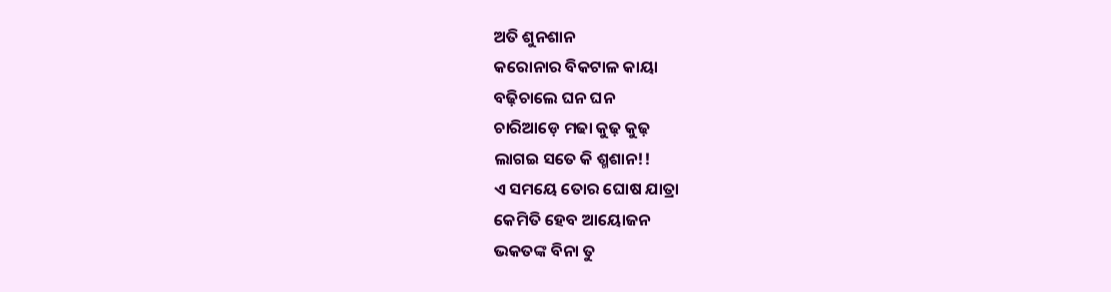ଅତି ଶୁନଶାନ
କରୋନାର ବିକଟାଳ କାୟା
ବଢ଼ିଚାଲେ ଘନ ଘନ
ଚାରିଆଡ଼େ ମଢା କୁଢ଼ କୁଢ଼
ଲାଗଇ ସତେ କି ଶ୍ମଶାନ!!
ଏ ସମୟେ ତୋର ଘୋଷ ଯାତ୍ରା
କେମିତି ହେବ ଆୟୋଜନ
ଭକତଙ୍କ ବିନା ତୁ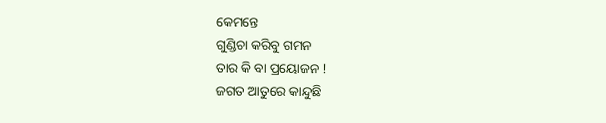କେମନ୍ତେ
ଗୁଣ୍ଡିଚା କରିବୁ ଗମନ
ତାର କି ବା ପ୍ରୟୋଜନ !
ଜଗତ ଆତୁରେ କାନ୍ଦୁଛି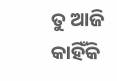ତୁ ଆଜି କାହିଁକି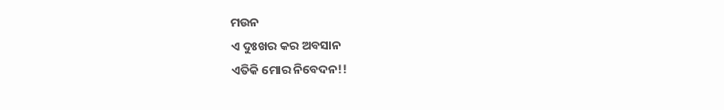ମଉନ
ଏ ଦୁଃଖର କର ଅବସାନ
ଏତିକି ମୋର ନିବେଦନ!!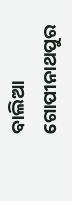ବାଲିଆ ଗୋପୀନାଥପୁର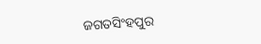ଜଗତସିଂହପୁର